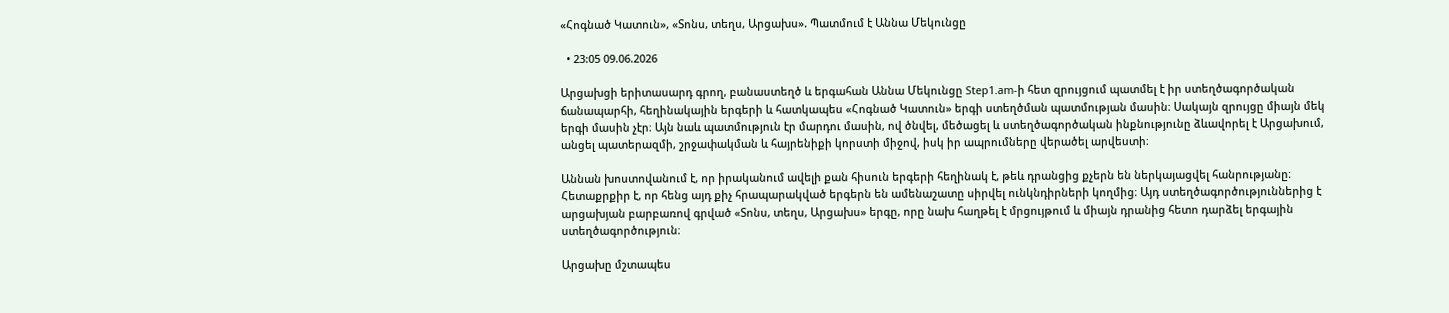«Հոգնած Կատուն», «Տոնս, տեղս, Արցախս». Պատմում է Աննա Մեկունցը

  • 23:05 09.06.2026

Արցախցի երիտասարդ գրող, բանաստեղծ և երգահան Աննա Մեկունցը Step1.am-ի հետ զրույցում պատմել է իր ստեղծագործական ճանապարհի, հեղինակային երգերի և հատկապես «Հոգնած Կատուն» երգի ստեղծման պատմության մասին։ Սակայն զրույցը միայն մեկ երգի մասին չէր։ Այն նաև պատմություն էր մարդու մասին, ով ծնվել, մեծացել և ստեղծագործական ինքնությունը ձևավորել է Արցախում, անցել պատերազմի, շրջափակման և հայրենիքի կորստի միջով, իսկ իր ապրումները վերածել արվեստի։

Աննան խոստովանում է, որ իրականում ավելի քան հիսուն երգերի հեղինակ է, թեև դրանցից քչերն են ներկայացվել հանրությանը։ Հետաքրքիր է, որ հենց այդ քիչ հրապարակված երգերն են ամենաշատը սիրվել ունկնդիրների կողմից։ Այդ ստեղծագործություններից է արցախյան բարբառով գրված «Տոնս, տեղս, Արցախս» երգը, որը նախ հաղթել է մրցույթում և միայն դրանից հետո դարձել երգային ստեղծագործություն։

Արցախը մշտապես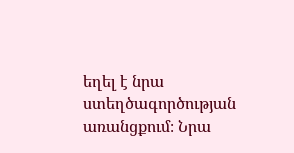եղել է նրա ստեղծագործության առանցքում։ Նրա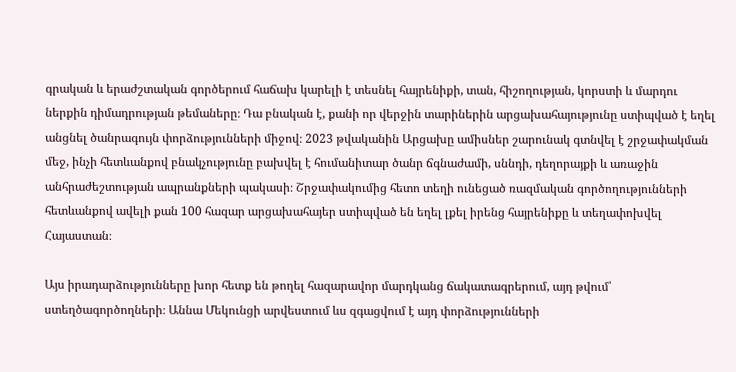գրական և երաժշտական գործերում հաճախ կարելի է տեսնել հայրենիքի, տան, հիշողության, կորստի և մարդու ներքին դիմադրության թեմաները։ Դա բնական է, քանի որ վերջին տարիներին արցախահայությունը ստիպված է եղել անցնել ծանրագույն փորձությունների միջով։ 2023 թվականին Արցախը ամիսներ շարունակ գտնվել է շրջափակման մեջ, ինչի հետևանքով բնակչությունը բախվել է հումանիտար ծանր ճգնաժամի, սննդի, դեղորայքի և առաջին անհրաժեշտության ապրանքների պակասի։ Շրջափակումից հետո տեղի ունեցած ռազմական գործողությունների հետևանքով ավելի քան 100 հազար արցախահայեր ստիպված են եղել լքել իրենց հայրենիքը և տեղափոխվել Հայաստան։

Այս իրադարձությունները խոր հետք են թողել հազարավոր մարդկանց ճակատագրերում, այդ թվում՝ ստեղծագործողների։ Աննա Մեկունցի արվեստում ևս զգացվում է այդ փորձությունների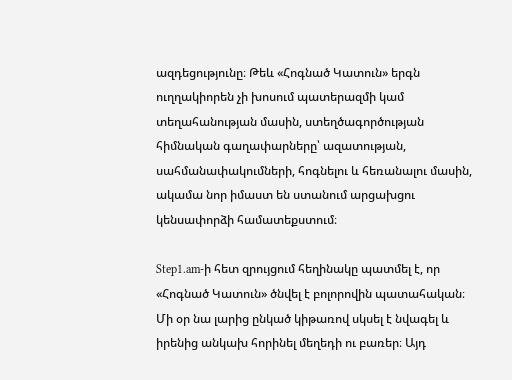ազդեցությունը։ Թեև «Հոգնած Կատուն» երգն ուղղակիորեն չի խոսում պատերազմի կամ տեղահանության մասին, ստեղծագործության հիմնական գաղափարները՝ ազատության, սահմանափակումների, հոգնելու և հեռանալու մասին, ակամա նոր իմաստ են ստանում արցախցու կենսափորձի համատեքստում։

Step1.am-ի հետ զրույցում հեղինակը պատմել է, որ «Հոգնած Կատուն» ծնվել է բոլորովին պատահական։ Մի օր նա լարից ընկած կիթառով սկսել է նվագել և իրենից անկախ հորինել մեղեդի ու բառեր։ Այդ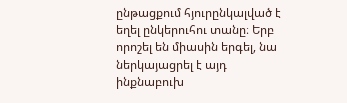ընթացքում հյուրընկալված է եղել ընկերուհու տանը։ Երբ որոշել են միասին երգել, նա ներկայացրել է այդ ինքնաբուխ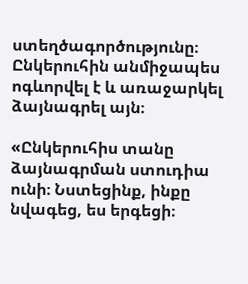ստեղծագործությունը։ Ընկերուհին անմիջապես ոգևորվել է և առաջարկել ձայնագրել այն։

«Ընկերուհիս տանը ձայնագրման ստուդիա ունի։ Նստեցինք, ինքը նվագեց, ես երգեցի։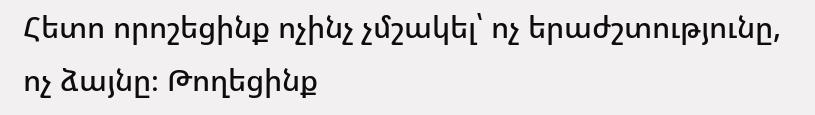Հետո որոշեցինք ոչինչ չմշակել՝ ոչ երաժշտությունը, ոչ ձայնը։ Թողեցինք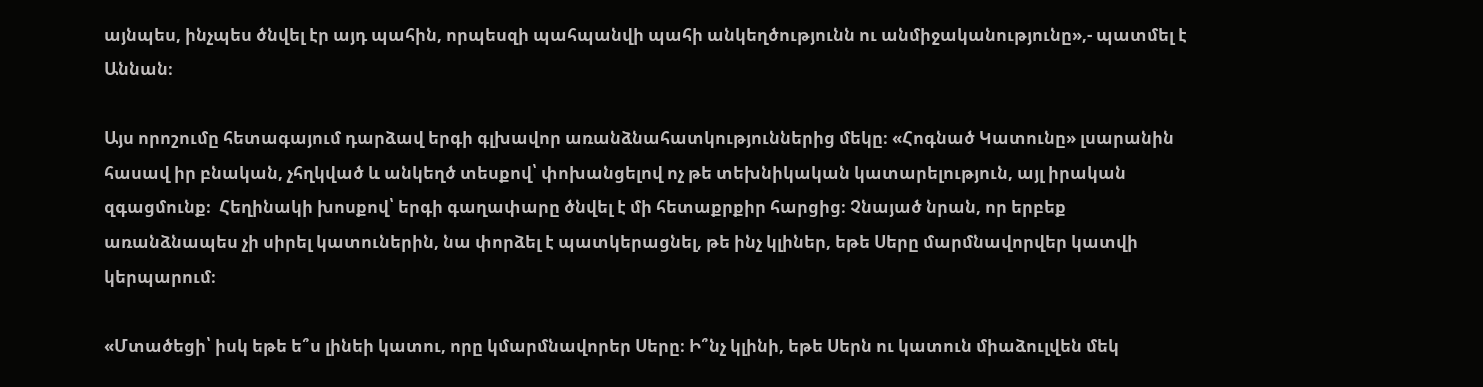այնպես, ինչպես ծնվել էր այդ պահին, որպեսզի պահպանվի պահի անկեղծությունն ու անմիջականությունը»,- պատմել է Աննան։

Այս որոշումը հետագայում դարձավ երգի գլխավոր առանձնահատկություններից մեկը։ «Հոգնած Կատունը» լսարանին հասավ իր բնական, չհղկված և անկեղծ տեսքով՝ փոխանցելով ոչ թե տեխնիկական կատարելություն, այլ իրական զգացմունք։  Հեղինակի խոսքով՝ երգի գաղափարը ծնվել է մի հետաքրքիր հարցից։ Չնայած նրան, որ երբեք առանձնապես չի սիրել կատուներին, նա փորձել է պատկերացնել, թե ինչ կլիներ, եթե Սերը մարմնավորվեր կատվի կերպարում։

«Մտածեցի՝ իսկ եթե ե՞ս լինեի կատու, որը կմարմնավորեր Սերը։ Ի՞նչ կլինի, եթե Սերն ու կատուն միաձուլվեն մեկ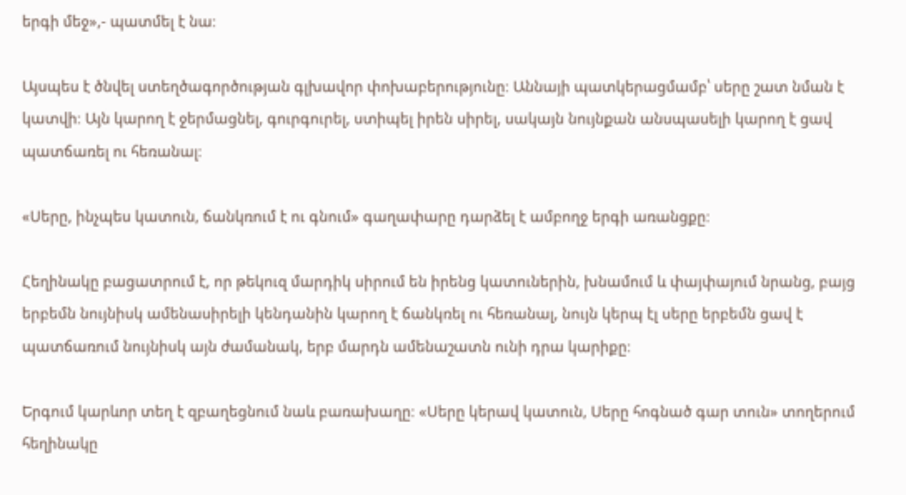երգի մեջ»,- պատմել է նա։

Այսպես է ծնվել ստեղծագործության գլխավոր փոխաբերությունը։ Աննայի պատկերացմամբ՝ սերը շատ նման է կատվի։ Այն կարող է ջերմացնել, գուրգուրել, ստիպել իրեն սիրել, սակայն նույնքան անսպասելի կարող է ցավ պատճառել ու հեռանալ։

«Սերը, ինչպես կատուն, ճանկռում է ու գնում» գաղափարը դարձել է ամբողջ երգի առանցքը։

Հեղինակը բացատրում է, որ թեկուզ մարդիկ սիրում են իրենց կատուներին, խնամում և փայփայում նրանց, բայց երբեմն նույնիսկ ամենասիրելի կենդանին կարող է ճանկռել ու հեռանալ, նույն կերպ էլ սերը երբեմն ցավ է պատճառում նույնիսկ այն ժամանակ, երբ մարդն ամենաշատն ունի դրա կարիքը։

Երգում կարևոր տեղ է զբաղեցնում նաև բառախաղը։ «Սերը կերավ կատուն, Սերը հոգնած գար տուն» տողերում հեղինակը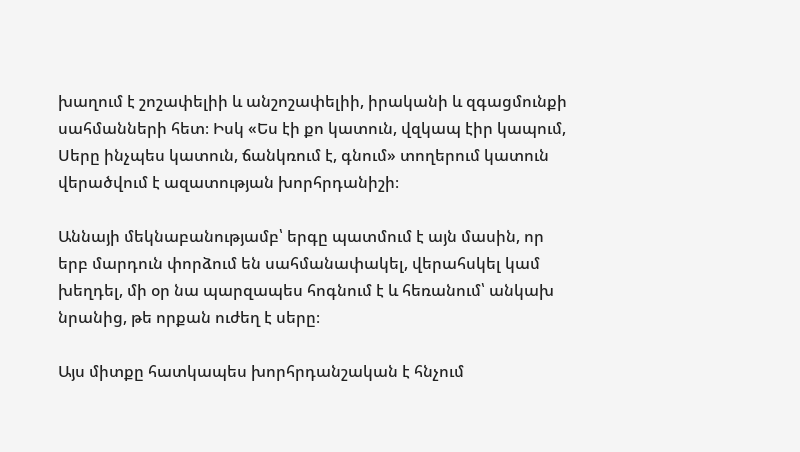խաղում է շոշափելիի և անշոշափելիի, իրականի և զգացմունքի սահմանների հետ։ Իսկ «Ես էի քո կատուն, վզկապ էիր կապում, Սերը ինչպես կատուն, ճանկռում է, գնում» տողերում կատուն վերածվում է ազատության խորհրդանիշի։

Աննայի մեկնաբանությամբ՝ երգը պատմում է այն մասին, որ երբ մարդուն փորձում են սահմանափակել, վերահսկել կամ խեղդել, մի օր նա պարզապես հոգնում է և հեռանում՝ անկախ նրանից, թե որքան ուժեղ է սերը։

Այս միտքը հատկապես խորհրդանշական է հնչում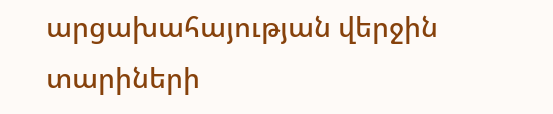արցախահայության վերջին տարիների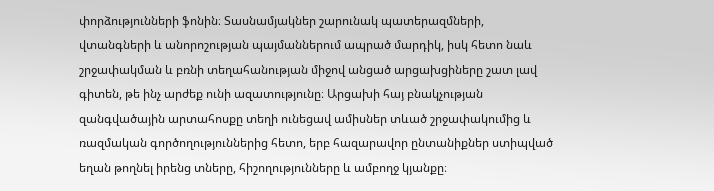փորձությունների ֆոնին։ Տասնամյակներ շարունակ պատերազմների, վտանգների և անորոշության պայմաններում ապրած մարդիկ, իսկ հետո նաև շրջափակման և բռնի տեղահանության միջով անցած արցախցիները շատ լավ գիտեն, թե ինչ արժեք ունի ազատությունը։ Արցախի հայ բնակչության զանգվածային արտահոսքը տեղի ունեցավ ամիսներ տևած շրջափակումից և ռազմական գործողություններից հետո, երբ հազարավոր ընտանիքներ ստիպված եղան թողնել իրենց տները, հիշողությունները և ամբողջ կյանքը։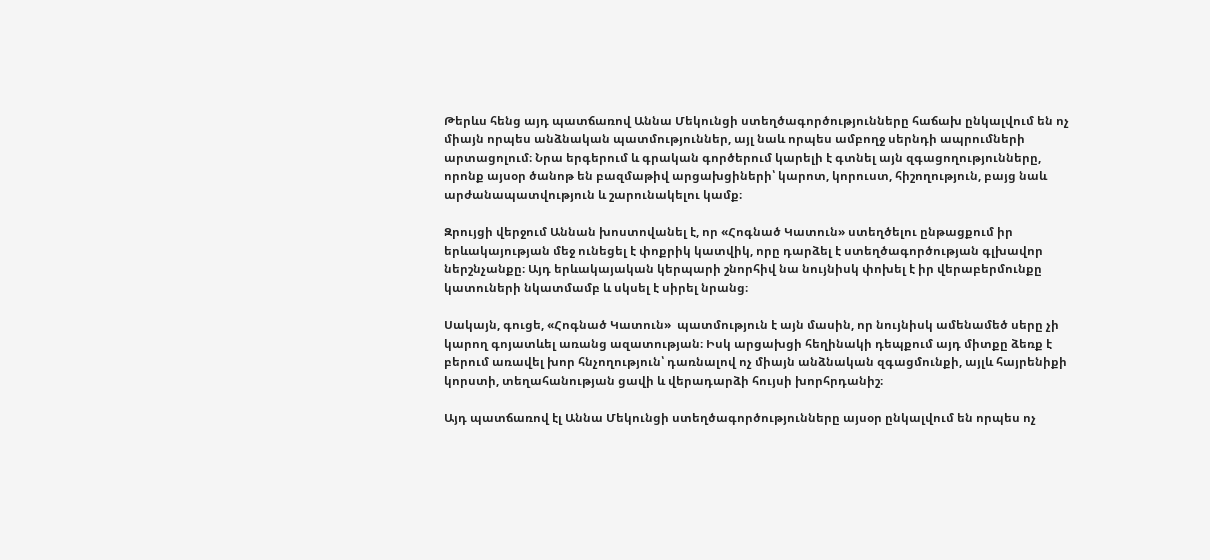Թերևս հենց այդ պատճառով Աննա Մեկունցի ստեղծագործությունները հաճախ ընկալվում են ոչ միայն որպես անձնական պատմություններ, այլ նաև որպես ամբողջ սերնդի ապրումների արտացոլում։ Նրա երգերում և գրական գործերում կարելի է գտնել այն զգացողությունները, որոնք այսօր ծանոթ են բազմաթիվ արցախցիների՝ կարոտ, կորուստ, հիշողություն, բայց նաև արժանապատվություն և շարունակելու կամք։

Զրույցի վերջում Աննան խոստովանել է, որ «Հոգնած Կատուն» ստեղծելու ընթացքում իր երևակայության մեջ ունեցել է փոքրիկ կատվիկ, որը դարձել է ստեղծագործության գլխավոր ներշնչանքը։ Այդ երևակայական կերպարի շնորհիվ նա նույնիսկ փոխել է իր վերաբերմունքը կատուների նկատմամբ և սկսել է սիրել նրանց։

Սակայն, գուցե, «Հոգնած Կատուն»  պատմություն է այն մասին, որ նույնիսկ ամենամեծ սերը չի կարող գոյատևել առանց ազատության։ Իսկ արցախցի հեղինակի դեպքում այդ միտքը ձեռք է բերում առավել խոր հնչողություն՝ դառնալով ոչ միայն անձնական զգացմունքի, այլև հայրենիքի կորստի, տեղահանության ցավի և վերադարձի հույսի խորհրդանիշ։

Այդ պատճառով էլ Աննա Մեկունցի ստեղծագործությունները այսօր ընկալվում են որպես ոչ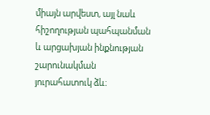միայն արվեստ, այլ նաև հիշողության պահպանման և արցախյան ինքնության շարունակման յուրահատուկ ձև։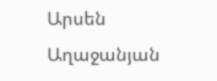Արսեն Աղաջանյան